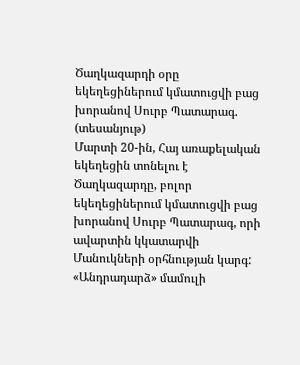Ծաղկազարդի օրը եկեղեցիներում կմատուցվի բաց խորանով Սուրբ Պատարագ. (տեսանյութ)
Մարտի 20-ին, Հայ առաքելական եկեղեցին տոնելու է Ծաղկազարդը, բոլոր եկեղեցիներում կմատուցվի բաց խորանով Սուրբ Պատարագ, որի ավարտին կկատարվի Մանուկների օրհնության կարգ: «Անդրադարձ» մամուլի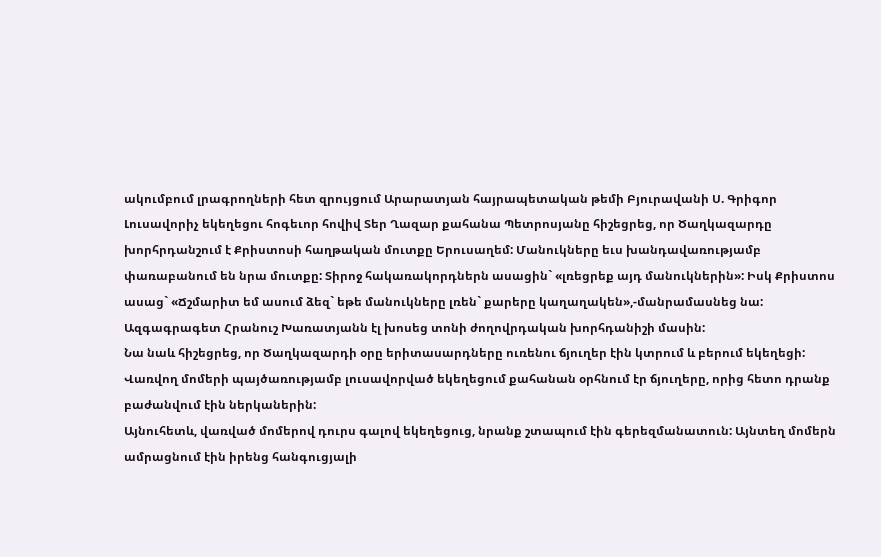ակումբում լրագրողների հետ զրույցում Արարատյան հայրապետական թեմի Բյուրավանի Ս. Գրիգոր Լուսավորիչ եկեղեցու հոգեւոր հովիվ Տեր Ղազար քահանա Պետրոսյանը հիշեցրեց, որ Ծաղկազարդը խորհրդանշում է Քրիստոսի հաղթական մուտքը Երուսաղեմ: Մանուկները եւս խանդավառությամբ փառաբանում են նրա մուտքը: Տիրոջ հակառակորդներն ասացին` «լռեցրեք այդ մանուկներին»: Իսկ Քրիստոս ասաց` «Ճշմարիտ եմ ասում ձեզ` եթե մանուկները լռեն` քարերը կաղաղակեն»,-մանրամասնեց նա:
Ազգագրագետ Հրանուշ Խառատյանն էլ խոսեց տոնի ժողովրդական խորհդանիշի մասին:
Նա նաև հիշեցրեց, որ Ծաղկազարդի օրը երիտասարդները ուռենու ճյուղեր էին կտրում և բերում եկեղեցի: Վառվող մոմերի պայծառությամբ լուսավորված եկեղեցում քահանան օրհնում էր ճյուղերը, որից հետո դրանք բաժանվում էին ներկաներին:
Այնուհետև, վառված մոմերով դուրս գալով եկեղեցուց, նրանք շտապում էին գերեզմանատուն: Այնտեղ մոմերն ամրացնում էին իրենց հանգուցյալի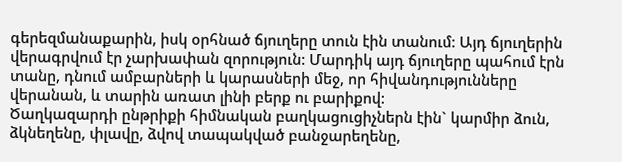գերեզմանաքարին, իսկ օրհնած ճյուղերը տուն էին տանում: Այդ ճյուղերին վերագրվում էր չարխափան զորություն: Մարդիկ այդ ճյուղերը պահում էրն տանը, դնում ամբարների և կարասների մեջ, որ հիվանդությունները վերանան, և տարին առատ լինի բերք ու բարիքով:
Ծաղկազարդի ընթրիքի հիմնական բաղկացուցիչներն էին` կարմիր ձուն, ձկնեղենը, փլավը, ձվով տապակված բանջարեղենը,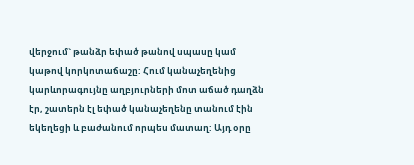վերջում` թանձր եփած թանով սպասը կամ կաթով կորկոտաճաշը: Հում կանաչեղենից կարևորագույնը աղբյուրների մոտ աճած դաղձն էր, շատերն էլ եփած կանաչեղենը տանում էին եկեղեցի և բաժանում որպես մատաղ: Այդ օրը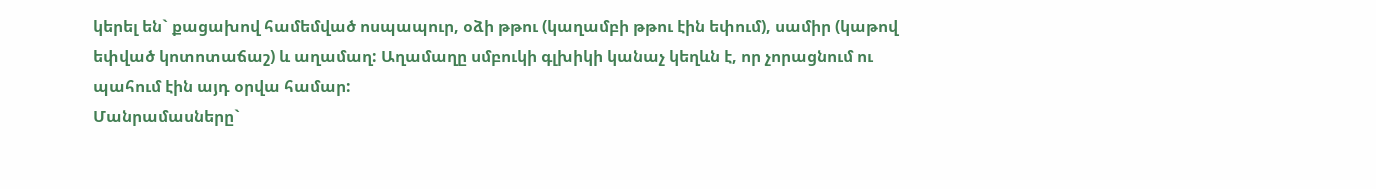կերել են` քացախով համեմված ոսպապուր, օձի թթու (կաղամբի թթու էին եփում), սամիր (կաթով եփված կոտոտաճաշ) և աղամաղ: Աղամաղը սմբուկի գլխիկի կանաչ կեղևն է, որ չորացնում ու պահում էին այդ օրվա համար:
Մանրամասները`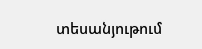տեսանյութում